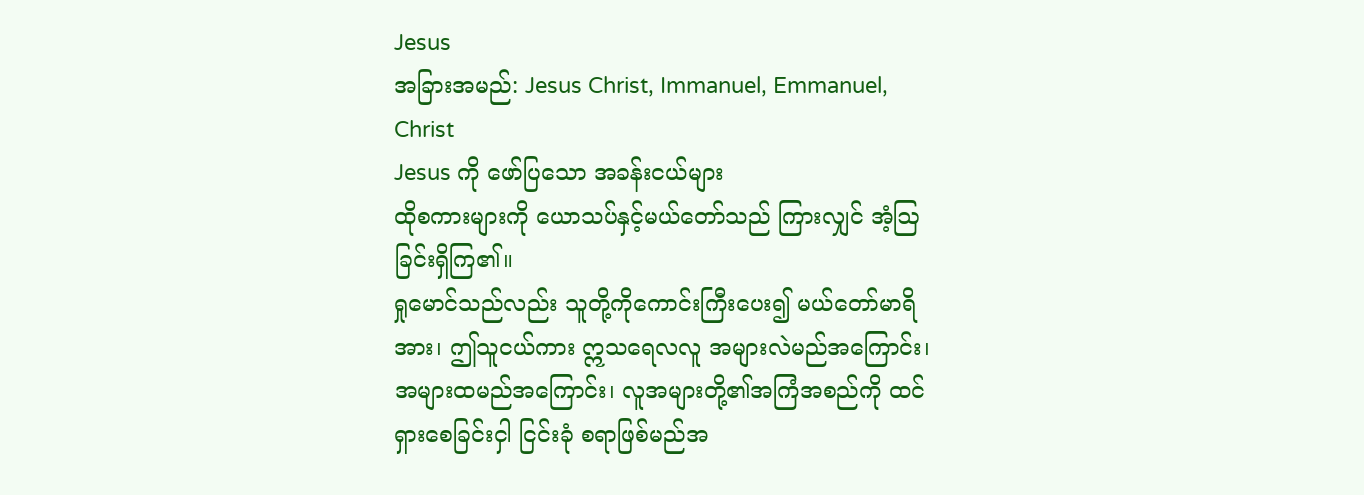Jesus
အခြားအမည်: Jesus Christ, Immanuel, Emmanuel, Christ
Jesus ကို ဖော်ပြသော အခန်းငယ်များ
ထိုစကားများကို ယောသပ်နှင့်မယ်တော်သည် ကြားလျှင် အံ့ဩခြင်းရှိကြ၏။
ရှုမောင်သည်လည်း သူတို့ကိုကောင်းကြီးပေး၍ မယ်တော်မာရိအား၊ ဤသူငယ်ကား ဣသရေလလူ အများလဲမည်အကြောင်း၊ အများထမည်အကြောင်း၊ လူအများတို့၏အကြံအစည်ကို ထင်ရှားစေခြင်းငှါ ငြင်းခုံ စရာဖြစ်မည်အ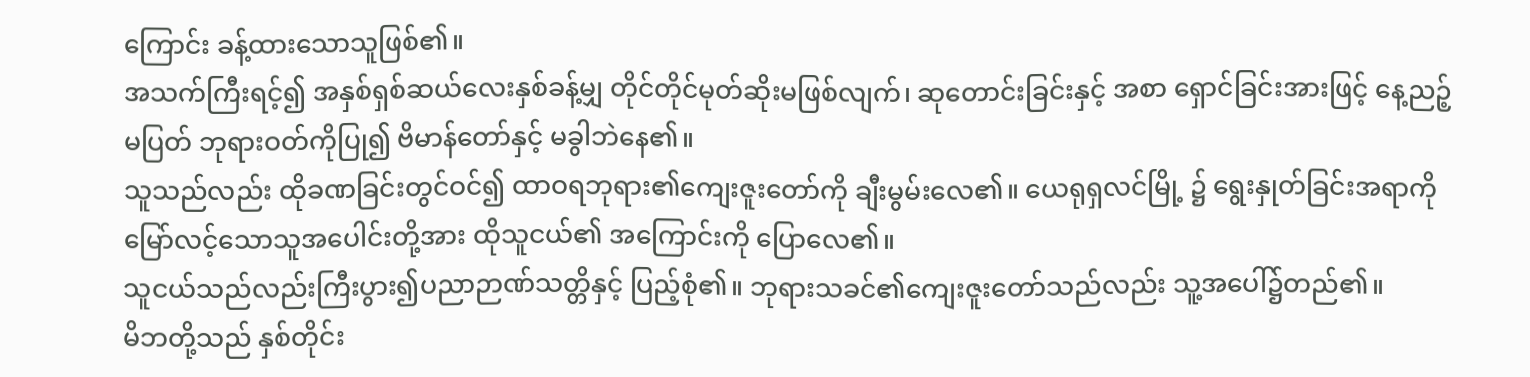ကြောင်း ခန့်ထားသောသူဖြစ်၏။
အသက်ကြီးရင့်၍ အနှစ်ရှစ်ဆယ်လေးနှစ်ခန့်မျှ တိုင်တိုင်မုတ်ဆိုးမဖြစ်လျက်၊ ဆုတောင်းခြင်းနှင့် အစာ ရှောင်ခြင်းအားဖြင့် နေ့ညဉ့်မပြတ် ဘုရားဝတ်ကိုပြု၍ ဗိမာန်တော်နှင့် မခွါဘဲနေ၏။
သူသည်လည်း ထိုခဏခြင်းတွင်ဝင်၍ ထာဝရဘုရား၏ကျေးဇူးတော်ကို ချီးမွမ်းလေ၏။ ယေရုရှလင်မြို့ ၌ ရွေးနှုတ်ခြင်းအရာကို မြော်လင့်သောသူအပေါင်းတို့အား ထိုသူငယ်၏ အကြောင်းကို ပြောလေ၏။
သူငယ်သည်လည်းကြီးပွား၍ပညာဉာဏ်သတ္တိနှင့် ပြည့်စုံ၏။ ဘုရားသခင်၏ကျေးဇူးတော်သည်လည်း သူ့အပေါ်၌တည်၏။
မိဘတို့သည် နှစ်တိုင်း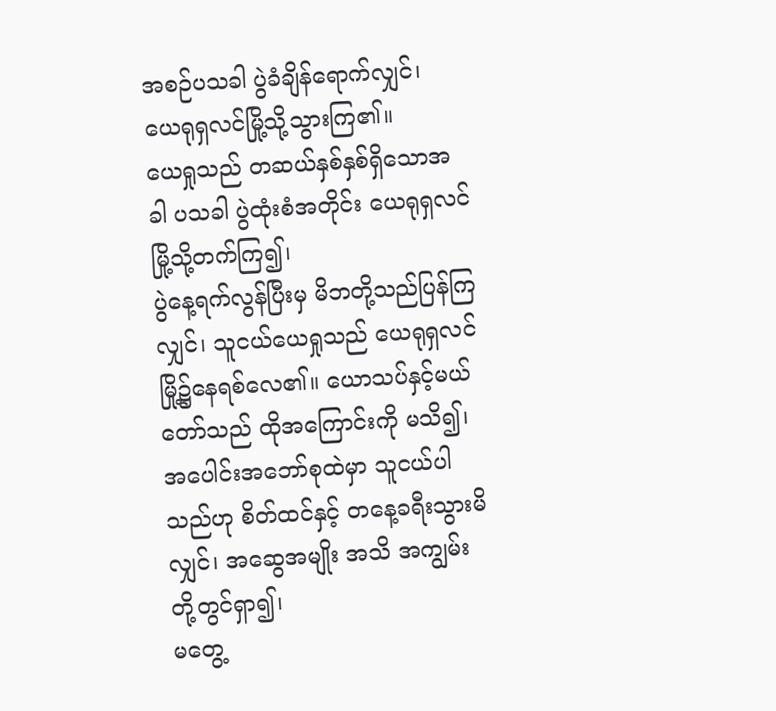အစဉ်ပသခါ ပွဲခံချိန်ရောက်လျှင်၊ ယေရုရှလင်မြို့သို့သွားကြ၏။
ယေရှုသည် တဆယ်နှစ်နှစ်ရှိသောအခါ ပသခါ ပွဲထုံးစံအတိုင်း ယေရုရှလင်မြို့သို့တက်ကြ၍၊
ပွဲနေ့ရက်လွန်ပြီးမှ မိဘတို့သည်ပြန်ကြလျှင်၊ သူငယ်ယေရှုသည် ယေရုရှလင်မြို့၌နေရစ်လေ၏။ ယောသပ်နှင့်မယ်တော်သည် ထိုအကြောင်းကို မသိ၍၊
အပေါင်းအဘော်စုထဲမှာ သူငယ်ပါသည်ဟု စိတ်ထင်နှင့် တနေ့ခရီးသွားမိလျှင်၊ အဆွေအမျိုး အသိ အကျွမ်းတို့တွင်ရှာ၍၊
မတွေ့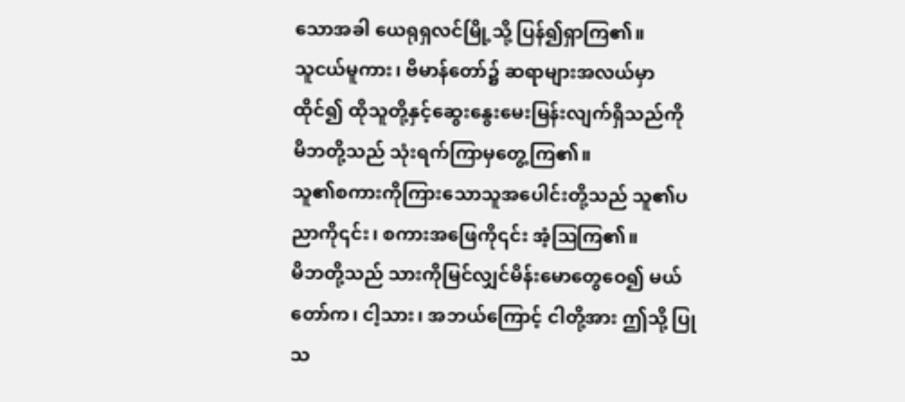သောအခါ ယေရုရှလင်မြို့သို့ ပြန်၍ရှာကြ၏။
သူငယ်မူကား၊ ဗိမာန်တော်၌ ဆရာများအလယ်မှာထိုင်၍ ထိုသူတို့နှင့်ဆွေးနွေးမေးမြန်းလျက်ရှိသည်ကို မိဘတို့သည် သုံးရက်ကြာမှတွေ့ကြ၏။
သူ၏စကားကိုကြားသောသူအပေါင်းတို့သည် သူ၏ပညာကို၎င်း၊ စကားအဖြေကို၎င်း အံ့ဩကြ၏။
မိဘတို့သည် သားကိုမြင်လျှင်မိန်းမောတွေဝေ၍ မယ်တော်က၊ ငါ့သား၊ အဘယ်ကြောင့် ငါတို့အား ဤသို့ ပြုသ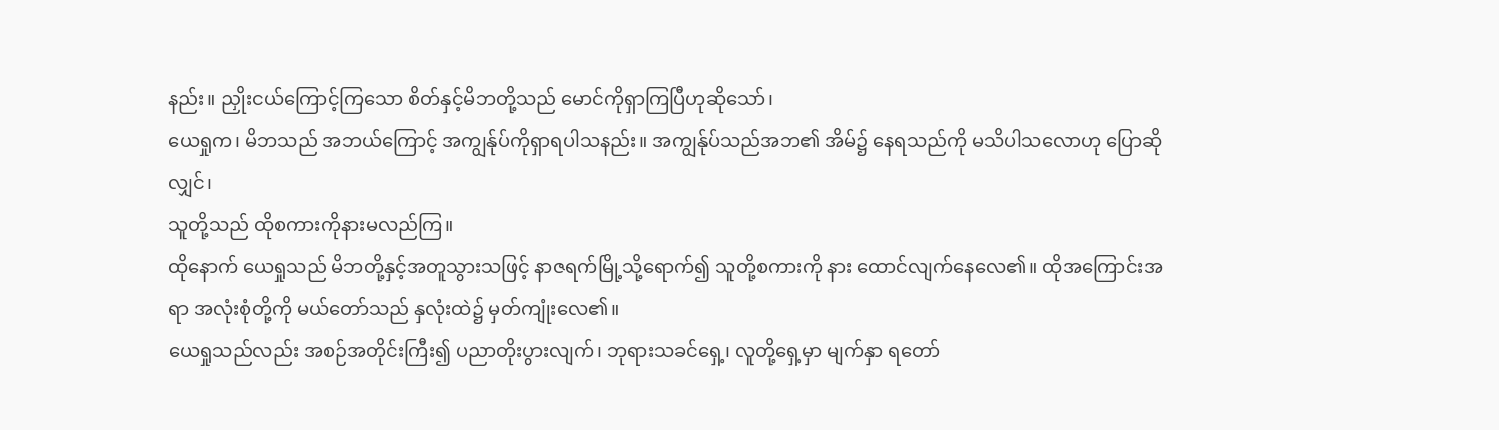နည်း။ ညှိုးငယ်ကြောင့်ကြသော စိတ်နှင့်မိဘတို့သည် မောင်ကိုရှာကြပြီဟုဆိုသော်၊
ယေရှုက၊ မိဘသည် အဘယ်ကြောင့် အကျွန်ုပ်ကိုရှာရပါသနည်း။ အကျွန်ုပ်သည်အဘ၏ အိမ်၌ နေရသည်ကို မသိပါသလောဟု ပြောဆိုလျှင်၊
သူတို့သည် ထိုစကားကိုနားမလည်ကြ။
ထိုနောက် ယေရှုသည် မိဘတို့နှင့်အတူသွားသဖြင့် နာဇရက်မြို့သို့ရောက်၍ သူတို့စကားကို နား ထောင်လျက်နေလေ၏။ ထိုအကြောင်းအရာ အလုံးစုံတို့ကို မယ်တော်သည် နှလုံးထဲ၌ မှတ်ကျုံးလေ၏။
ယေရှုသည်လည်း အစဉ်အတိုင်းကြီး၍ ပညာတိုးပွားလျက်၊ ဘုရားသခင်ရှေ့၊ လူတို့ရှေ့မှာ မျက်နှာ ရတော်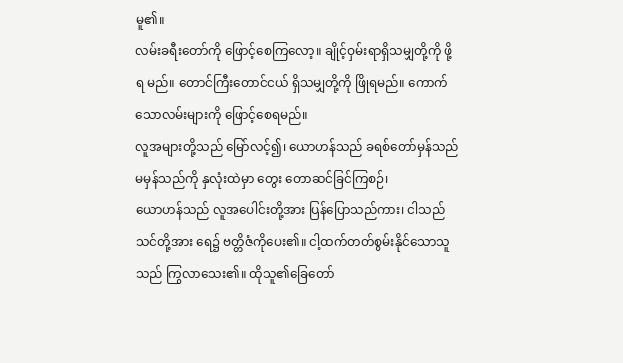မူ၏။
လမ်းခရီးတော်ကို ဖြောင့်စေကြလော့။ ချိုင့်ဝှမ်းရာရှိသမျှတို့ကို ဖို့ရ မည်။ တောင်ကြီးတောင်ငယ် ရှိသမျှတို့ကို ဖြိုရမည်။ ကောက်သောလမ်းများကို ဖြောင့်စေရမည်။
လူအများတို့သည် မြော်လင့်၍၊ ယောဟန်သည် ခရစ်တော်မှန်သည်မမှန်သည်ကို နှလုံးထဲမှာ တွေး တောဆင်ခြင်ကြစဉ်၊
ယောဟန်သည် လူအပေါင်းတို့အား ပြန်ပြောသည်ကား၊ ငါသည်သင်တို့အား ရေ၌ ဗတ္တိဇံကိုပေး၏။ ငါ့ထက်တတ်စွမ်းနိုင်သောသူသည် ကြွလာသေး၏။ ထိုသူ၏ခြေတော်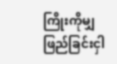ကြိုးကိုမျှ ဖြည်ခြင်းငှါ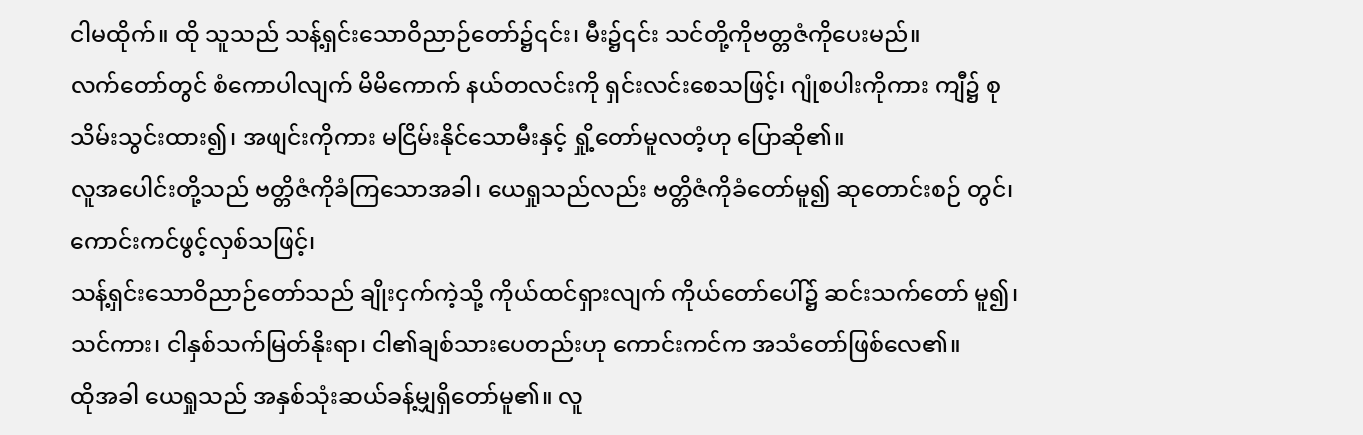ငါမထိုက်။ ထို သူသည် သန့်ရှင်းသောဝိညာဉ်တော်၌၎င်း၊ မီး၌၎င်း သင်တို့ကိုဗတ္တဇံကိုပေးမည်။
လက်တော်တွင် စံကောပါလျက် မိမိကောက် နယ်တလင်းကို ရှင်းလင်းစေသဖြင့်၊ ဂျုံစပါးကိုကား ကျီ၌ စုသိမ်းသွင်းထား၍၊ အဖျင်းကိုကား မငြိမ်းနိုင်သောမီးနှင့် ရှို့တော်မူလတံ့ဟု ပြောဆို၏။
လူအပေါင်းတို့သည် ဗတ္တိဇံကိုခံကြသောအခါ၊ ယေရှုသည်လည်း ဗတ္တိဇံကိုခံတော်မူ၍ ဆုတောင်းစဉ် တွင်၊ ကောင်းကင်ဖွင့်လှစ်သဖြင့်၊
သန့်ရှင်းသောဝိညာဉ်တော်သည် ချိုးငှက်ကဲ့သို့ ကိုယ်ထင်ရှားလျက် ကိုယ်တော်ပေါ်၌ ဆင်းသက်တော် မူ၍၊ သင်ကား၊ ငါနှစ်သက်မြတ်နိုးရာ၊ ငါ၏ချစ်သားပေတည်းဟု ကောင်းကင်က အသံတော်ဖြစ်လေ၏။
ထိုအခါ ယေရှုသည် အနှစ်သုံးဆယ်ခန့်မျှရှိတော်မူ၏။ လူ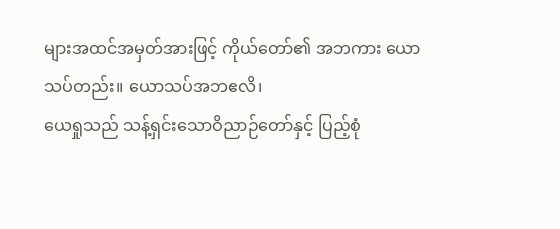များအထင်အမှတ်အားဖြင့် ကိုယ်တော်၏ အဘကား ယောသပ်တည်း။ ယောသပ်အဘဧလိ၊
ယေရှုသည် သန့်ရှင်းသောဝိညာဉ်တော်နှင့် ပြည့်စုံ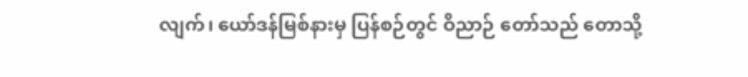လျက်၊ ယော်ဒန်မြစ်နားမှ ပြန်စဉ်တွင် ဝိညာဉ် တော်သည် တောသို့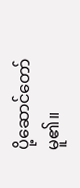ပို့ဆောင်တော်မူ၏။